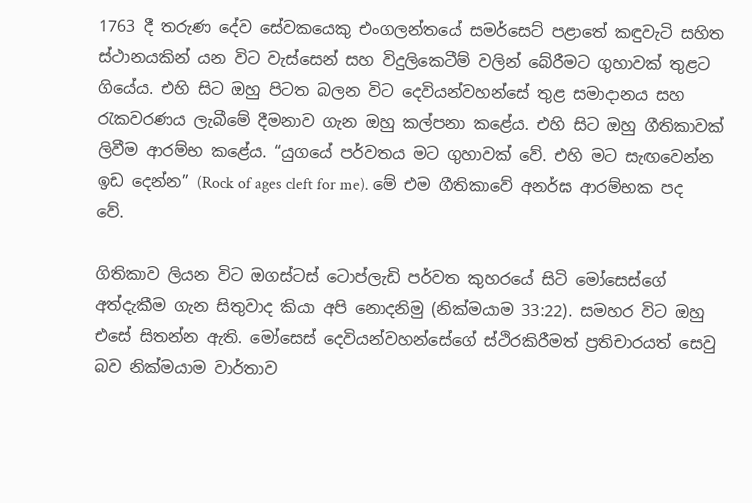1763 දී තරුණ දේව සේවකයෙකු එංගලන්තයේ සමර්සෙට් පළාතේ කඳුවැටි සහිත ස්ථානයකින් යන විට වැස්සෙන් සහ විදුලිකෙටීම් වලින් බේරීමට ගුහාවක් තුළට ගියේය. එහි සිට ඔහු පිටත බලන විට දෙවියන්වහන්සේ තුළ සමාදානය සහ රැකවරණය ලැබීමේ දීමනාව ගැන ඔහු කල්පනා කළේය. එහි සිට ඔහු ගීතිකාවක් ලිවීම ආරම්භ කළේය. “යුගයේ පර්වතය මට ගුහාවක් වේ. එහි මට සැඟවෙන්න ඉඩ දෙන්න” (Rock of ages cleft for me). මේ එම ගීතිකාවේ අනර්ඝ ආරම්භක පද වේ.

ගිතිකාව ලියන විට ඔගස්ටස් ටොප්ලැඩි පර්වත කුහරයේ සිටි මෝසෙස්ගේ අත්දැකීම ගැන සිතුවාද කියා අපි නොදනිමු (නික්මයාම 33:22). සමහර විට ඔහු එසේ සිතන්න ඇති. මෝසෙස් දෙවියන්වහන්සේගේ ස්ථිරකිරීමත් ප්‍රතිචාරයත් සෙවු බව නික්මයාම වාර්තාව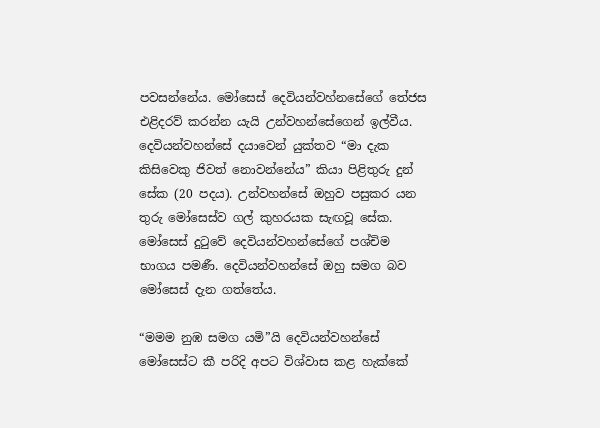පවසන්නේය. මෝසෙස් දෙවියන්වහ්නසේගේ තේජස එළිදරව් කරන්න යැයි උන්වහන්සේගෙන් ඉල්වීය. දෙවියන්වහන්සේ දයාවෙන් යුක්තව “මා දැක කිසිවෙකු ජිවත් නොවන්නේය” කියා පිළිතුරු දුන් සේක (20 පදය). උන්වහන්සේ ඔහුව පසුකර යන තුරු මෝසෙස්ව ගල් කුහරයක සැඟවූ සේක. මෝසෙස් දුටුවේ දෙවියන්වහන්සේගේ පශ්චිම භාගය පමණී. දෙවියන්වහන්සේ ඔහු සමග බව මෝසෙස් දැන ගත්තේය.

“මමම නුඹ සමග යමි”යි දෙවියන්වහන්සේ මෝසෙස්ට කී පරිදි අපට විශ්වාස කළ හැක්කේ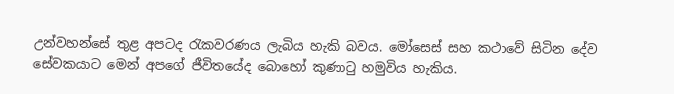උන්වහන්සේ තුළ අපටද රැකවරණය ලැබිය හැකි බවය. මෝසෙස් සහ කථාවේ සිටින දේව සේවකයාට මෙන් අපගේ ජීවිතයේද බොහෝ කුණාටු හමුවිය හැකිය.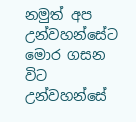නමුත් අප උන්වහන්සේට මොර ගසන විට උන්වහන්සේ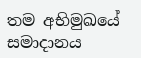තම අභිමුඛයේ සමාදානය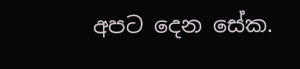අපට දෙන සේක.